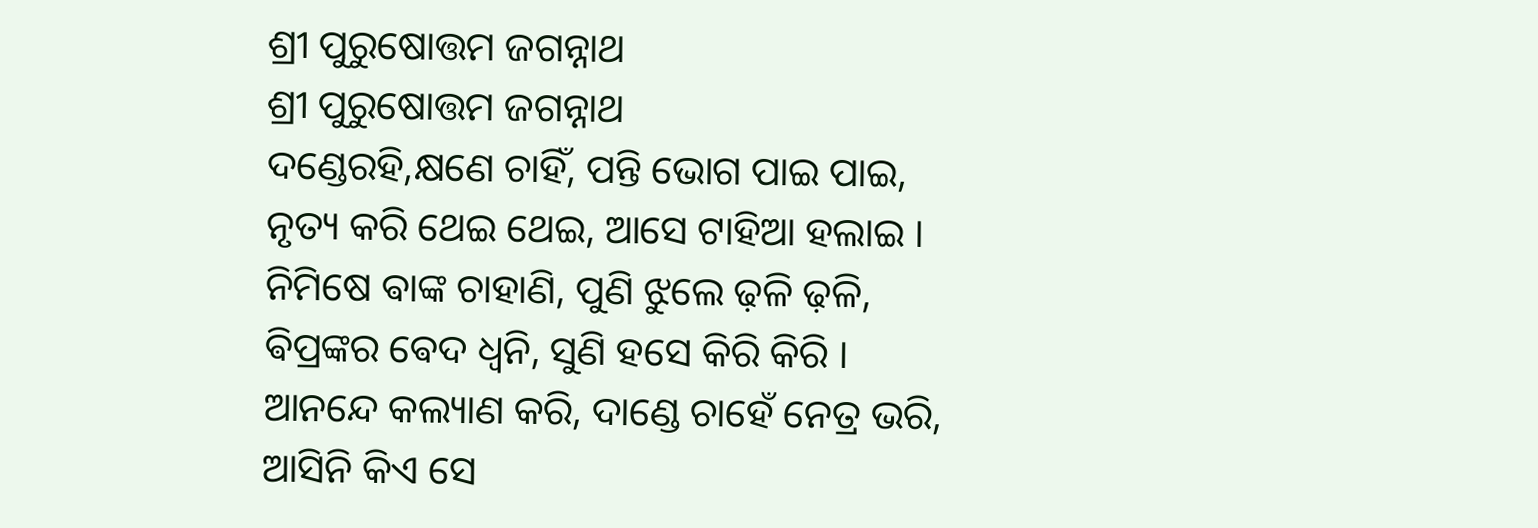ଶ୍ରୀ ପୁରୁଷୋତ୍ତମ ଜଗନ୍ନାଥ
ଶ୍ରୀ ପୁରୁଷୋତ୍ତମ ଜଗନ୍ନାଥ
ଦଣ୍ଡେରହି,କ୍ଷଣେ ଚାହିଁ, ପନ୍ତି ଭୋଗ ପାଇ ପାଇ,
ନୃତ୍ୟ କରି ଥେଇ ଥେଇ, ଆସେ ଟାହିଆ ହଲାଇ ।
ନିମିଷେ ଵାଙ୍କ ଚାହାଣି, ପୁଣି ଝୁଲେ ଢ଼ଳି ଢ଼ଳି,
ଵିପ୍ରଙ୍କର ଵେଦ ଧ୍ଵନି, ସୁଣି ହସେ କିରି କିରି ।
ଆନନ୍ଦେ କଲ୍ୟାଣ କରି, ଦାଣ୍ଡେ ଚାହେଁ ନେତ୍ର ଭରି,
ଆସିନି କିଏ ସେ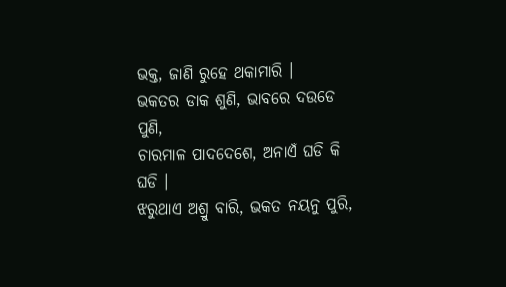ଭକ୍ତ, ଜାଣି ରୁହେ ଥକାମାରି ।
ଭକତର ଡାକ ଶୁଣି, ଭାବରେ ଦଉଡେ ପୁଣି,
ଚାରମାଳ ପାଦଦେଶେ, ଅନାଏଁ ଘଡି କି ଘଡି ।
ଝରୁଥାଏ ଅଶ୍ରୁ ବାରି, ଭକତ ନୟନୁ ପୁରି,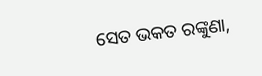ସେତ ଭକତ ରଙ୍କୁଣା,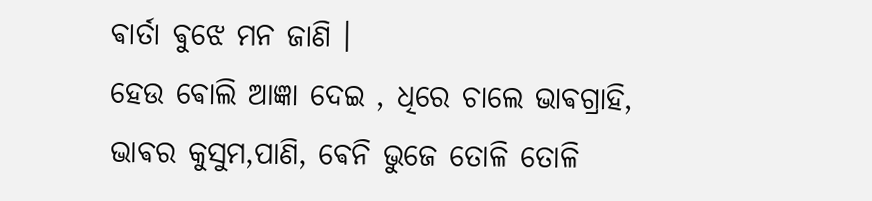ଵାର୍ତା ଵୁଝେ ମନ ଜାଣି ।
ହେଉ ଵୋଲି ଆଜ୍ଞା ଦେଇ , ଧିରେ ଚାଲେ ଭାଵଗ୍ରାହି,
ଭାଵର କୁସୁମ,ପାଣି, ଵେନି ଭୁଜେ ତୋଳି ତୋଳି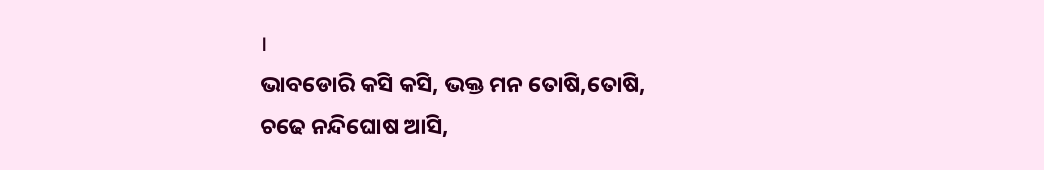।
ଭାବଡୋରି କସି କସି, ଭକ୍ତ ମନ ତୋଷି,ତୋଷି,
ଚଢେ ନନ୍ଦିଘୋଷ ଆସି,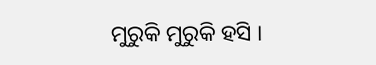ମୁରୁକି ମୁରୁକି ହସି ।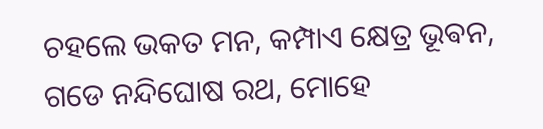ଚହଲେ ଭକତ ମନ, କମ୍ପାଏ କ୍ଷେତ୍ର ଭୂଵନ,
ଗଡେ ନନ୍ଦିଘୋଷ ରଥ, ମୋହେ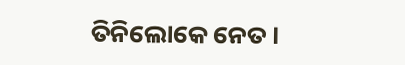ତିନିଲୋକେ ନେତ ।